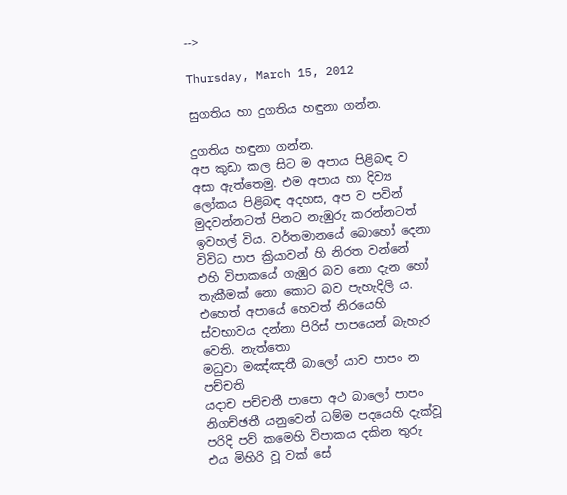-->

Thursday, March 15, 2012

සුගතිය හා දුගතිය හඳුනා ගන්න.

දුගතිය හඳුනා ගන්න.
අප කුඩා කල සිට ම අපාය පිළිබඳ ව අසා ඇත්තෙමු. එම අපාය හා දිව්‍ය ලෝකය පිළිබඳ අදහස, අප ව පවින් මුදවන්නටත් පිනට නැඹුරු කරන්නටත් ඉවහල් විය. වර්තමානයේ බොහෝ දෙනා විවිධ පාප ක්‍රියාවන් හි නිරත වන්නේ එහි විපාකයේ ගැඹුර බව නො දැන හෝ තැකීමක් නො කොට බව පැහැදිලි ය. එහෙත් අපායේ හෙවත් නිරයෙහි ස්වභාවය දන්නා පිරිස් පාපයෙන් බැහැර වෙති. නැත්තො
මධුවා මඤ්ඤතී බාලෝ යාව පාපං න පච්චති
යදාච පච්චතී පාපො අථ බාලෝ පාපං නිගච්ඡතී යනුවෙන් ධම්ම පදයෙහි දැක්වූ පරිදි පව් කමෙහි විපාකය දකින තුරු එය මිහිරි වූ වක් සේ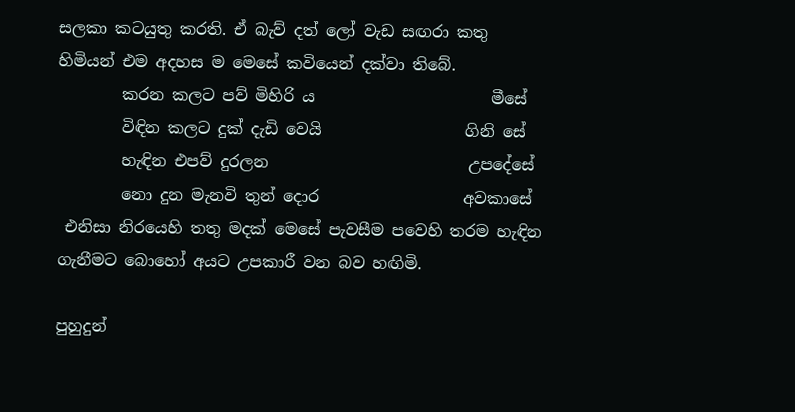සලකා කටයුතු කරති. ඒ බැව් දත් ලෝ වැඩ සඟරා කතු හිමියන් එම අදහස ම මෙසේ කවියෙන් දක්වා තිබේ.
        කරන කලට පව් මිහිරි ය                      මීසේ
        විඳින කලට දුක් දැඩි වෙයි                  ගිනි සේ
        හැඳින එපව් දුරලන                         උපදේසේ
        නො දුන මැනවි තුන් දොර                  අවකාසේ
 එනිසා නිරයෙහි තතු මදක් මෙසේ පැවසීම පවෙහි තරම හැඳින ගැනීමට බොහෝ අයට උපකාරී වන බව හඟිමි.

පුහුදුන්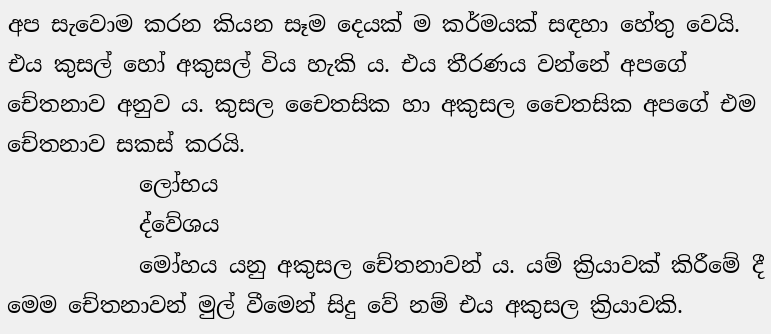අප සැවොම කරන කියන සෑම දෙයක් ම කර්මයක් සඳහා හේතු වෙයි. එය කුසල් හෝ අකුසල් විය හැකි ය. එය තීරණය වන්නේ අපගේ චේතනාව අනුව ය. කුසල චෛතසික හා අකුසල චෛතසික අපගේ එම චේතනාව සකස් කරයි.
            ලෝභය
            ද්වේශය
            මෝහය යනු අකුසල චේතනාවන් ය. යම් ක්‍රියාවක් කිරීමේ දී මෙම චේතනාවන් මුල් වීමෙන් සිදු වේ නම් එය අකුසල ක්‍රියාවකි.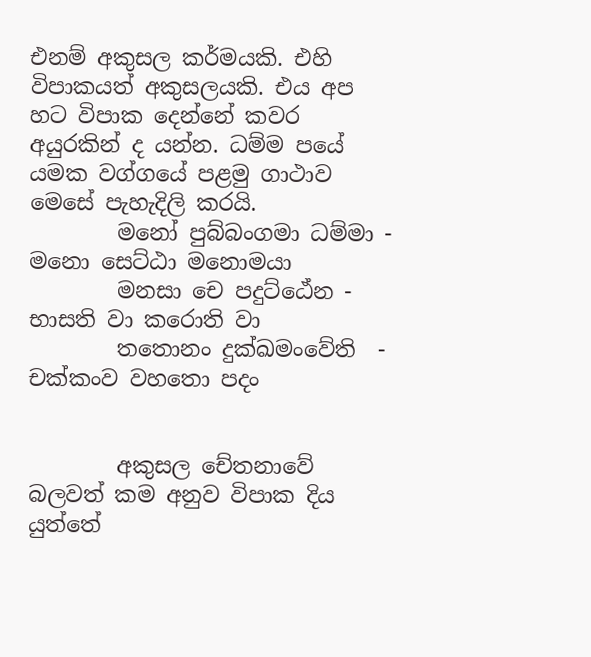එනම් අකුසල කර්මයකි. එහි විපාකයත් අකුසලයකි. එය අප හට විපාක දෙන්නේ කවර අයුරකින් ද යන්න. ධම්ම පයේ යමක වග්ගයේ පළමු ගාථාව මෙසේ පැහැදිලි කරයි.
        මනෝ පුබ්බංගමා ධම්මා - මනො සෙට්ඨා මනොමයා
        මනසා චෙ පදුට්ඨේන - භාසති වා කරොති වා
        තතොනං දුක්ඛමංවේති  - චක්කංව වහතො පදං


        අකුස‍ල චේතනාවේ බලවත් කම අනුව විපාක දිය යුත්තේ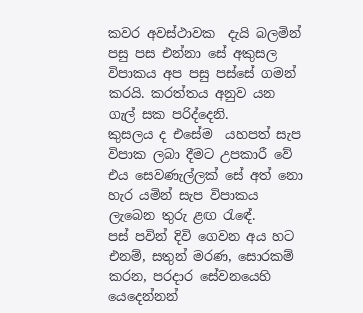කවර අවස්ථාවක  දැයි බලමින් පසු පස එන්නා සේ අකුසල විපාකය අප පසු පස්සේ ගමන් කරයි. කරත්තය අනුව යන ගැල් සක පරිද්දෙනි.
කුසලය ද එසේම  යහපත් සැප විපාක ලබා දීමට උපකාරී වේ එය සෙවණැල්ලක් සේ අත් නො හැර යමින් සැප විපාකය ලැබෙන තුරු ළඟ රැඳේ.
පස් පවින් දිවි ගෙවන අය හට එනම්, සතුන් මරණ, සොරකම්  කරන, පරදාර සේවනයෙහි යෙදෙන්නන්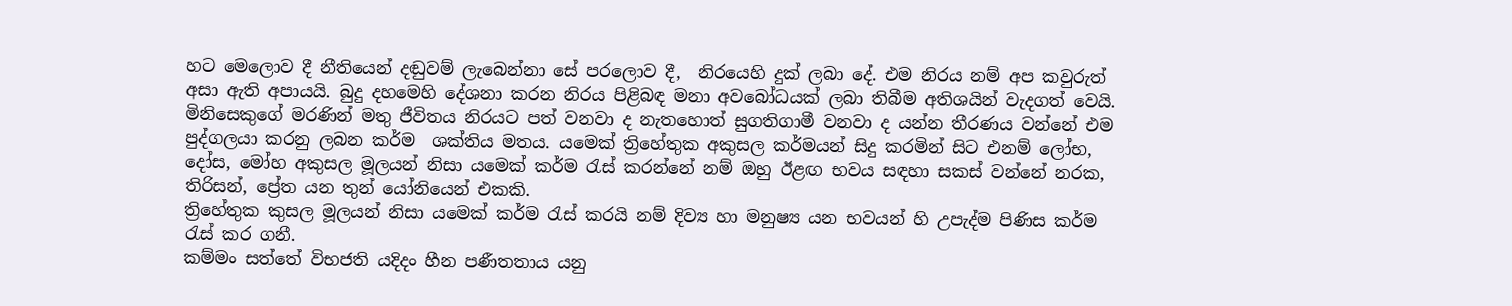හට මෙලොව දී නීතියෙන් දඬුවම් ලැබෙන්නා සේ පරලොව දී,  නිරයෙහි දුක් ලබා දේ. එම නිරය නම් අප කවුරුත් අසා ඇති අපායයි. බුදු දහමෙහි දේශනා කරන නිරය පිළිබඳ මනා අවබෝධයක් ලබා තිබීම අතිශයින් වැදගත් වෙයි.
මිනිසෙකුගේ මරණින් මතු ජීවිතය නිරයට පත් වනවා ද නැතහොත් සුගතිගාමී වනවා ද යන්න තීරණය වන්නේ එම පුද්ගලයා කරනු ලබන කර්ම  ශක්තිය මතය. යමෙක් ත්‍රිහේතුක අකුසල කර්මයන් සිදු කරමින් සිට එනම් ලෝභ, දෝස, මෝහ අකුසල මූලයන් නිසා යමෙක් කර්ම රැස් කරන්නේ නම් ඔහු ඊළඟ භවය සඳහා සකස් වන්නේ නරක, තිරිසන්, ප්‍රේත යන තුන් යෝනියෙන් එකකි.
ත්‍රිහේතුක කුසල මූලයන් නිසා යමෙක් කර්ම රැස් කරයි නම් දිව්‍ය හා මනුෂ්‍ය යන භවයන් හි උපැද්ම පිණිස කර්ම රැස් කර ගනී.
කම්මං සත්තේ විභජති යදිදං හීන පණීතතාය යනු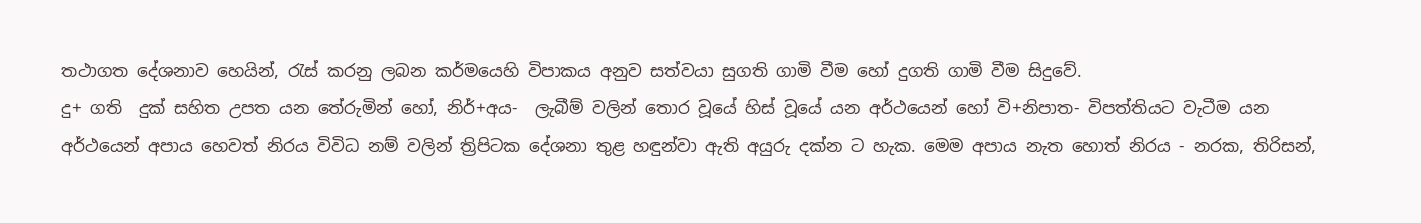තථාගත දේශනාව හෙයින්, රැස් කරනු ලබන කර්මයෙහි විපාකය අනුව සත්වයා සුගති ගාමි වීම හෝ දුගති ගාමි වීම සිදුවේ.
දු+ ගති  දුක් සහිත උපත යන තේරුමින් හෝ, නිර්+අය-  ලැබීම් වලින් තොර වූයේ හිස් වූයේ යන අර්ථයෙන් හෝ වි+නිපාත- විපත්තියට වැටීම යන අර්ථයෙන් අපාය හෙවත් නිරය විවිධ නම් වලින් ත්‍රිපිටක දේශනා තුළ හඳුන්වා ඇති අයුරු දක්න ට හැක. මෙම අපාය නැත හොත් නිරය - නරක, තිරිසන්,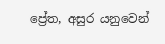ප්‍රේත, අසුර යනුවෙන්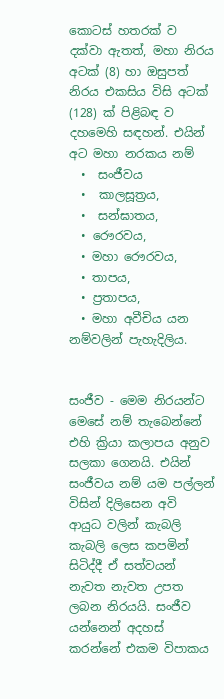කොටස් හතරක් ව දක්වා ඇතත්, මහා නිරය අටක් (8) හා ඔසුපත් නිරය එකසිය විසි අටක් (128) ක් පිළිබඳ ව දහමෙහි සඳහන්. එයින් අට මහා නරකය නම්
  •  සංජීවය
  •  කාලසූත්‍රය,
  •  සන්ඝාතය,
  • රෞරවය,
  • මහා රෞරවය,
  • තාපය,
  • ප්‍රතාපය,
  • මහා අවීචිය යන නම්වලින් පැහැදිලිය.


සංජීව - මෙම නිරයන්ට මෙසේ නම් තැබෙන්නේ එහි ක්‍රියා කලාපය අනුව සලකා ගෙනයි. එයින් සංජීවය නම් යම පල්ලන් විසින් දිලිසෙන අවි ආයුධ වලින් කැබලි කැබලි ලෙස කපමින් සිටිද්දී ඒ සත්වයන් නැවත නැවත උපත ලබන නිරයයි. සංජීව යන්නෙන් අදහස් කරන්නේ එකම විපාකය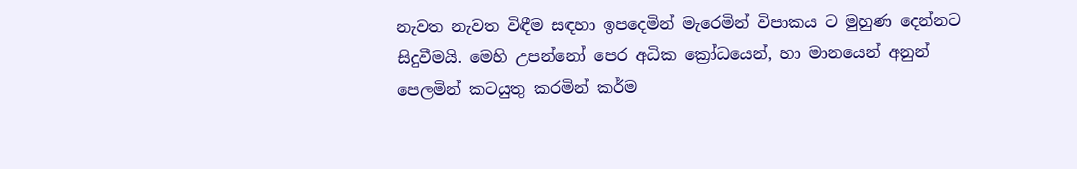නැවත නැවත විඳීම සඳහා ඉපදෙමින් මැරෙමින් විපාකය ට මුහුණ දෙන්නට සිදුවීමයි. මෙහි උපන්නෝ පෙර අධික ක්‍රෝධයෙන්, හා මානයෙන් අනුන් පෙලමින් කටයුතු කරමින් කර්ම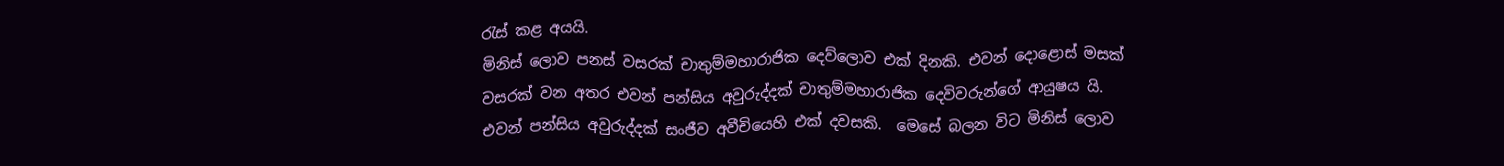රැස් කළ අයයි.
මිනිස් ලොව පනස් වසරක් චාතුම්මහාරාජික දෙව්ලොව එක් දිනකි. එවන් දොළොස් මසක් වසරක් වන අතර එවන් පන්සිය අවුරුද්දක් චාතුම්මහාරාජික දෙවිවරුන්ගේ ආයුෂය යි. එවන් පන්සිය අවුරුද්දක් සංජීව අවීචියෙහි එක් දවසකි.  මෙසේ බලන විට මිනිස් ලොව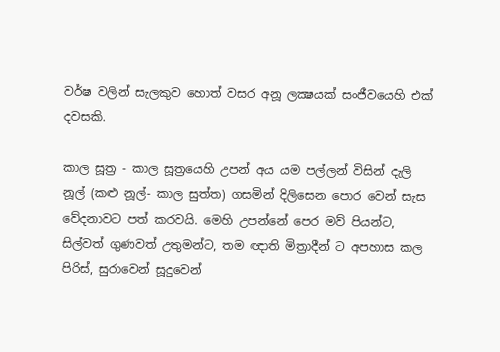වර්ෂ වලින් සැලකුව හොත් වසර අනූ ලක්‍ෂයක් සංජීවයෙහි එක් දවසකි.

කාල සූත්‍ර - කාල සූත්‍රයෙහි උපන් අය යම පල්ලන් විසින් දැලි නූල් (කළු නූල්- කාල සුත්ත) ගසමින් දිලිසෙන පොර වෙන් සැස වේදනාවට පත් කරවයි. මෙහි උපන්නේ පෙර මව් පියන්ට, සිල්වත් ගුණවත් උතුමන්ට, තම ඥාති මිත්‍රාදීන් ට අපහාස කල පිරිස්, සුරාවෙන් සූදුවෙන්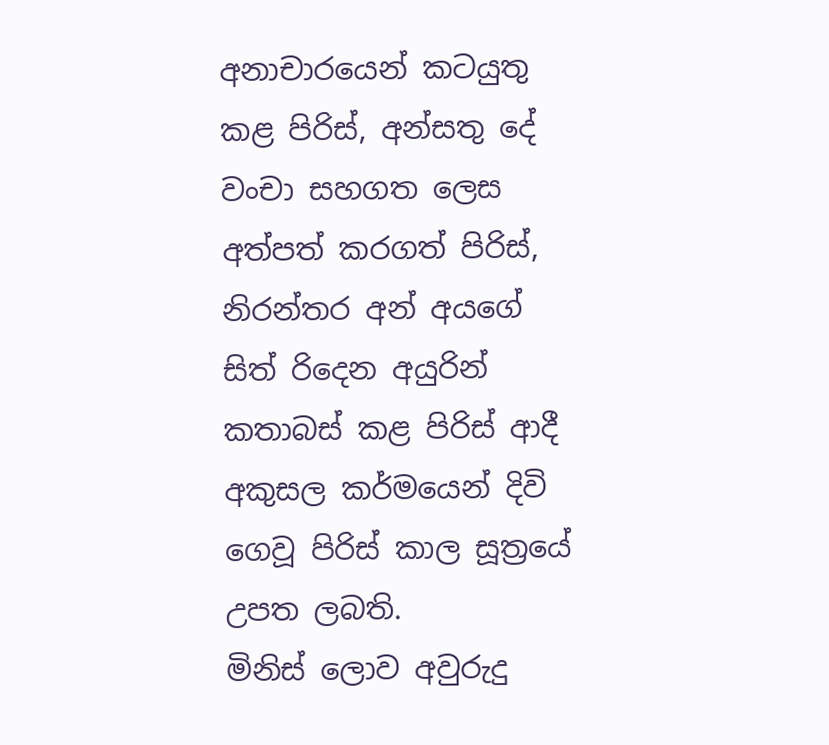අනාචාරයෙන් කටයුතු කළ පිරිස්, අන්සතු දේ වංචා සහගත ලෙස අත්පත් කරගත් පිරිස්, නිරන්තර අන් අයගේ සිත් රිදෙන අයුරින් කතාබස් කළ පිරිස් ආදී අකුසල කර්මයෙන් දිවි ගෙවූ පිරිස් කාල සූත්‍රයේ උපත ලබති.
මිනිස් ලොව අවුරුදු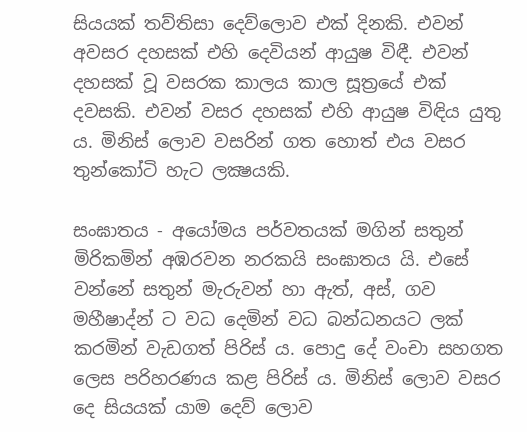සියයක් තව්තිසා දෙව්ලොව එක් දිනකි. එවන් අවසර දහසක් එහි දෙවියන් ආයුෂ විඳී. එවන් දහසක් වූ වසරක කාලය කාල සූත්‍රයේ එක් දවසකි. එවන් වසර දහසක් එහි ආයුෂ විඳිය යුතු ය. මිනිස් ලොව වසරින් ගත හොත් එය වසර තුන්කෝටි හැට ලක්‍ෂයකි.

සංඝාතය - අයෝමය පර්වතයක් මගින් සතුන් මිරිකමින් අඹරවන නරකයි සංඝාතය යි. එසේ වන්නේ සතුන් මැරුවන් හා ඇත්, අස්, ගව මහීෂාද්න් ට වධ දෙමින් වධ බන්ධනයට ලක් කරමින් වැඩගත් පිරිස් ය. පොදු දේ වංචා සහගත ලෙස පරිහරණය කළ පිරිස් ය. මිනිස් ලොව වසර දෙ සියයක් යාම දෙව් ලොව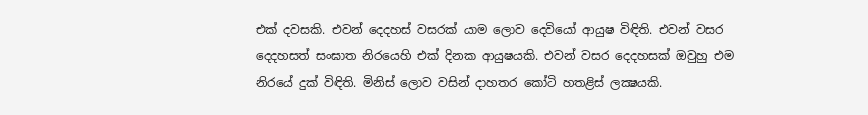එක් දවසකි. එවන් දෙදහස් වසරක් යාම ලොව දෙවියෝ ආයුෂ විඳිති. එවන් වසර දෙදහසත් සංඝාත නිරයෙහි එක් දිනක ආයුෂයකි. එවන් වසර දෙදහසක් ඔවුහු එම නිරයේ දුක් විඳිති. මිනිස් ලොව වසින් දාහතර කෝටි හතළිස් ලක්‍ෂයකි.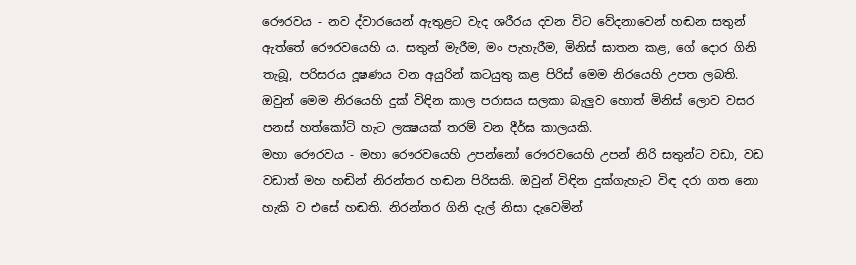රෞරවය - නව ද්වාරයෙන් ඇතුළට වැද ශරීරය දවන විට වේදනාවෙන් හඬන සතුන් ඇත්තේ රෞරවයෙහි ය. සතුන් මැරීම, මං පැහැරීම, මිනිස් ඝාතන කළ, ගේ දොර ගිනි තැබූ, පරිසරය දූෂණය වන අයුරින් කටයුතු කළ පිරිස් මෙම නිරයෙහි උපත ලබති. ඔවුන් මෙම නිරයෙහි දුක් විඳින කාල පරාසය සලකා බැලුව හොත් මිනිස් ලොව වසර පනස් හත්කෝටි හැට ලක්‍ෂයක් තරම් වන දීර්ඝ කාලයකි.
මහා රෞරවය - මහා ර‍ෞරවයෙහි උපන්නෝ රෞරවයෙහි උපන් නිරි සතුන්ට වඩා, වඩ වඩාත් මහ හඬින් නිරන්තර හඬන පිරිසකි. ඔවුන් විඳින දුක්ගැහැට විඳ දරා ගත නො හැකි ව එසේ හඬති. නිරන්තර ගිනි දැල් නිසා දැවෙමින්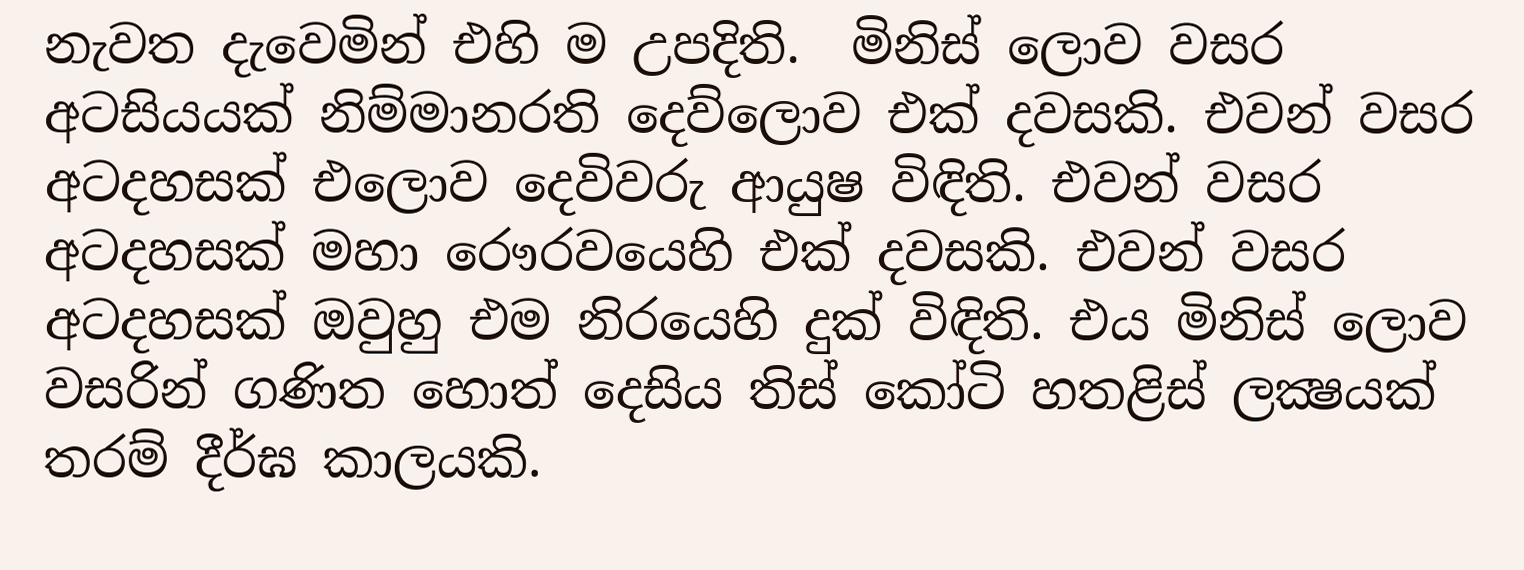නැවත දැවෙමින් එහි ම උපදිති.  මිනිස් ලොව වසර අටසියයක් නිම්මානරති දෙව්ලොව එක් දවසකි. එවන් වසර අටදහසක් එලොව දෙවිවරු ආයුෂ විඳිති. එවන් වසර අටදහසක් මහා රෞරවයෙහි එක් දවසකි. එවන් වසර අටදහසක් ඔවුහු එම නිරයෙහි දුක් විඳිති. එය මිනිස් ලොව වසරින් ගණිත හොත් දෙසිය තිස් කෝටි හතළිස් ලක්‍ෂයක් තරම් දීර්ඝ කාලයකි.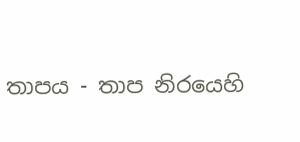තාපය - තාප ‍නිරයෙහි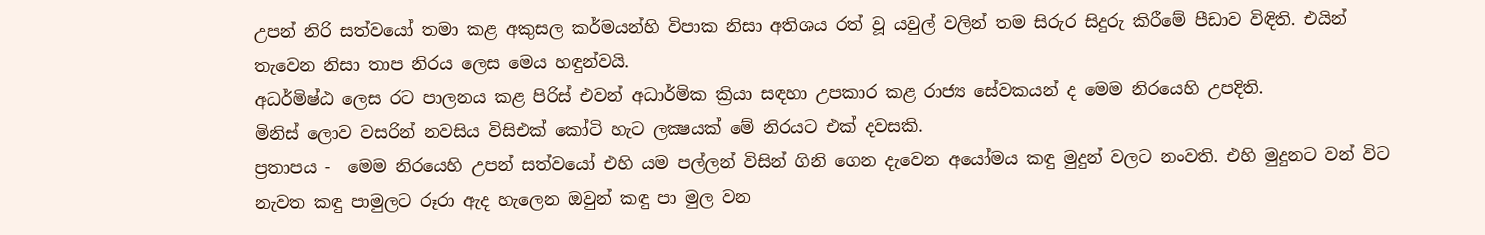උපන් නිරි සත්වයෝ තමා කළ අකුසල කර්මයන්හි විපාක නිසා අතිශය රත් වූ යවුල් වලින් තම සිරුර සිදුරු කිරීමේ පීඩාව විඳිති. එයින් තැවෙන නිසා තාප නිරය ලෙස මෙය හඳුන්වයි.
අධර්මිෂ්ඨ ලෙස රට පාලනය කළ පිරිස් එවන් අධාර්මික ක්‍රියා සඳහා උපකාර කළ රාජ්‍ය සේවකයන් ද මෙම නිරයෙහි උපදිති.
මිනිස් ලොව වසරින් නවසිය විසිඑක් කෝටි හැට ලක්‍ෂයක් මේ නිරයට එක් දවසකි.
ප්‍රතාපය -  මෙම නිරයෙහි උපන් සත්වයෝ එහි යම පල්ලන් විසින් ගිනි ගෙන දැවෙන අයෝමය කඳු මුදුන් වලට නංවති. එහි මුදුනට වන් විට නැවත කඳු පාමුලට රූරා ඇද හැලෙන ඔවුන් කඳු පා මුල වන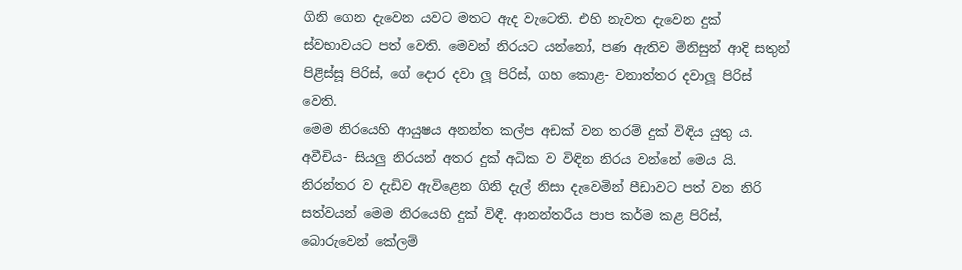ගිනි ගෙන දැවෙන යවට මතට ඇද වැටෙති. එහි නැවත දැවෙන දුක් ස්වභාවයට පත් වෙති. මෙවන් නිරයට යන්නෝ, පණ ඇතිව මිනිසුන් ආදි සතුන් පිළිස්සූ පිරිස්, ගේ දොර දවා ලූ පිරිස්, ගහ කොළ- වනාත්තර දවාලූ පිරිස් වෙති.
මෙම නිරයෙහි ආයුෂය අනන්ත කල්ප අඩක් වන තරම් දුක් විඳිය යුතු ය.
අවීචිය- සියලු නිරයන් අතර දුක් අධික ව විඳින නිරය වන්නේ මෙය යි. නිරන්තර ව දැඩිව ඇවිළෙන ගිනි දැල් නිසා දැවෙමින් පීඩාවට පත් වන නිරි සත්වයන් මෙම නිරයෙහි දුක් විඳී. ආනන්තරීය පාප කර්ම කළ පිරිස්, බොරුවෙන් කේලම්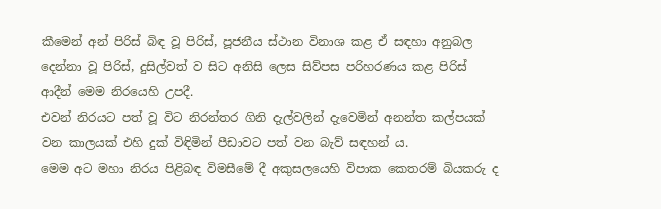කීමෙන් අන් පිරිස් බිඳ වූ පිරිස්, පූජනීය ස්ථාන විනාශ කළ ඒ සඳහා අනුබල දෙන්නා වූ පිරිස්, දුසිල්වත් ව සිට අනිසි ලෙස සිව්පස පරිහරණය කළ පිරිස් ආදීන් මෙම නිරයෙහි උපදී.
එවන් නිරයට පත් වූ විට නිරන්තර ගිනි දැල්වලින් දැවෙමින් අනන්ත කල්පයක් වන කාලයක් එහි දුක් විඳිමින් පීඩාවට පත් වන බැව් සඳහන් ය.
මෙම අට මහා නිරය පිළිබඳ විමසීමේ දී අකුසලයෙහි විපාක කෙතරම් බියකරු ද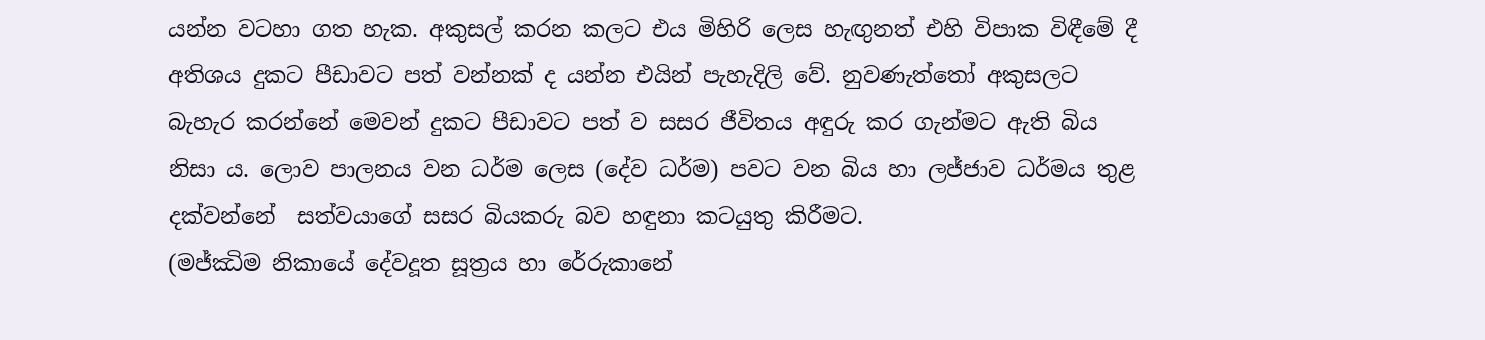යන්න වටහා ගත හැක. අකුසල් කරන කලට එය මිහිරි ලෙස හැඟුනත් එහි විපාක විඳීමේ දී අතිශය දුකට පීඩාවට පත් වන්නක් ද යන්න එයින් පැහැදිලි වේ. නුවණැත්තෝ අකුසලට බැහැර කරන්නේ මෙවන් දුකට පීඩාවට පත් ව සසර ජීවිතය අඳුරු කර ගැන්මට ඇති බිය නිසා ය. ලොව පාලනය වන ධර්ම ලෙස (දේව ධර්ම) පවට වන බිය හා ලජ්ජාව ධර්මය තුළ දක්වන්නේ  සත්වයාගේ සසර බියකරු බව හඳුනා කටයුතු කිරීමට.
(මජ්ඣිම නිකායේ දේවදූත සූත්‍රය හා රේරුකානේ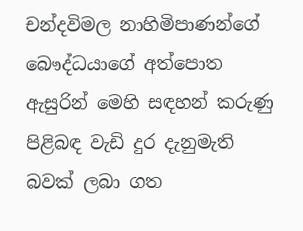චන්දවිමල නාහිමිපාණන්ගේ බෞද්ධයාගේ අත්පොත ඇසුරින් මෙහි සඳහන් කරුණු පිළිබඳ වැඩි දුර දැනුමැති බවක් ලබා ගත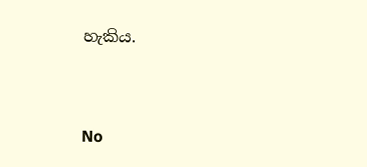හැකිය.


No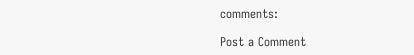comments:

Post a Comment